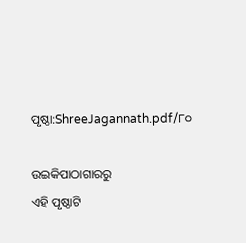ପୃଷ୍ଠା:ShreeJagannath.pdf/୮୦

ଉଇକିପାଠାଗାର‌ରୁ
ଏହି ପୃଷ୍ଠାଟି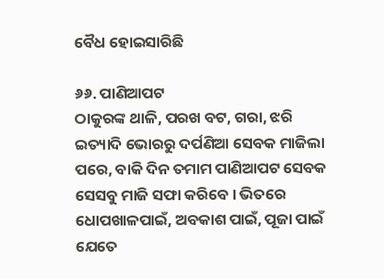ବୈଧ ହୋଇସାରିଛି

୬୬. ପାଣିଆପଟ
ଠାକୁରଙ୍କ ଥାଳି, ପରଖ ବଟ, ଗରା, ଝରି ଇତ୍ୟାଦି ଭୋରରୁ ଦର୍ପଣିଆ ସେବକ ମାଜିଲା ପରେ, ବାକି ଦିନ ତମାମ ପାଣିଆପଟ ସେବକ ସେସବୁ ମାଜି ସଫା କରିବେ । ଭିତରେ ଧୋପଖାଳପାଇଁ, ଅବକାଶ ପାଇଁ, ପୂଜା ପାଇଁ ଯେତେ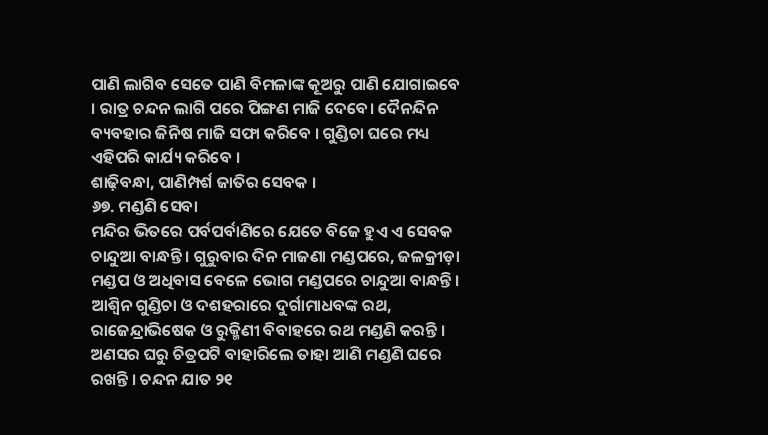ପାଣି ଲାଗିବ ସେତେ ପାଣି ବିମଳାଙ୍କ କୂଅରୁ ପାଣି ଯୋଗାଇବେ । ରାତ୍ର ଚନ୍ଦନ ଲାଗି ପରେ ପିଙ୍ଗଣ ମାଜି ଦେବେ। ଦୈନନ୍ଦିନ ବ୍ୟବହାର ଜିନିଷ ମାଜି ସଫା କରିବେ । ଗୁଣ୍ଡିଚା ଘରେ ମଧ୍ୟ ଏହିପରି କାର୍ଯ୍ୟ କରିବେ ।
ଶାଢ଼ିବନ୍ଧା, ପାଣିମ୍ପର୍ଶ ଜାତିର ସେବକ ।
୬୭. ମଣ୍ଡଣି ସେବା
ମନ୍ଦିର ଭିତରେ ପର୍ବପର୍ବାଣିରେ ଯେତେ ବିଜେ ହୁଏ ଏ ସେବକ ଚାନ୍ଦୁଆ ବାନ୍ଧନ୍ତି । ଗୁରୁବାର ଦିନ ମାଜଣା ମଣ୍ଡପରେ, ଜଳକ୍ରୀଡ଼ା ମଣ୍ଡପ ଓ ଅଧିବାସ ବେଳେ ଭୋଗ ମଣ୍ଡପରେ ଚାନ୍ଦୁଆ ବାନ୍ଧନ୍ତି । ଆଶ୍ୱିନ ଗୁଣ୍ଡିଚା ଓ ଦଶହରାରେ ଦୁର୍ଗାମାଧବଙ୍କ ରଥ, ରାଜେନ୍ଦ୍ରାଭିଷେକ ଓ ରୁକ୍ମିଣୀ ବିବାହରେ ରଥ ମଣ୍ଡଣି କରନ୍ତି । ଅଣସର ଘରୁ ଚିତ୍ରପଟି ବାହାରିଲେ ତାହା ଆଣି ମଣ୍ଡଣି ଘରେ ରଖନ୍ତି । ଚନ୍ଦନ ଯାତ ୨୧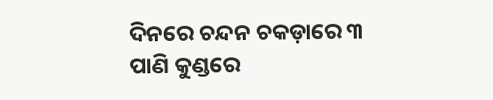ଦିନରେ ଚନ୍ଦନ ଚକଡ଼ାରେ ୩ ପାଣି କୁଣ୍ଡରେ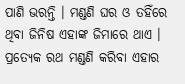ପାଣି ଭରନ୍ତି । ମଣ୍ଡଣି ଘର ଓ ତହିଁରେ ଥିବା ଜିନିଷ ଏହାଙ୍କ ଜିମାରେ ଥାଏ । ପ୍ରତ୍ୟେକ ରଥ ମଣ୍ଡଣି କରିବା ଏହାର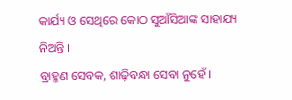କାର୍ଯ୍ୟ ଓ ସେଥିରେ କୋଠ ସୁଆଁସିଆଙ୍କ ସାହାଯ୍ୟ ନିଅନ୍ତି ।
ବ୍ରାହ୍ମଣ ସେବକ, ଶାଢ଼ିବନ୍ଧା ସେବା ନୁହେଁ ।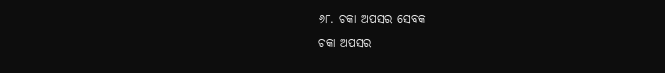୬୮. ଚକା ଅପସର ସେବକ
ଚକା ଅପସର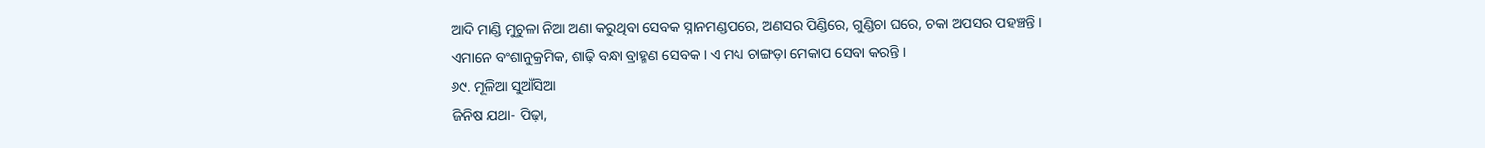ଆଦି ମାଣ୍ଡି ମୁଚୁଳା ନିଆ ଅଣା କରୁଥିବା ସେବକ ସ୍ନାନମଣ୍ଡପରେ, ଅଣସର ପିଣ୍ଡିରେ, ଗୁଣ୍ଡିଚା ଘରେ, ଚକା ଅପସର ପହଞ୍ଚନ୍ତି ।
ଏମାନେ ବଂଶାନୁକ୍ରମିକ, ଶାଢ଼ି ବନ୍ଧା ବ୍ରାହ୍ମଣ ସେବକ । ଏ ମଧ୍ୟ ଚାଙ୍ଗଡ଼ା ମେକାପ ସେବା କରନ୍ତି ।
୬୯. ମୂଳିଆ ସୁଆଁସିଆ
ଜିନିଷ ଯଥା- ପିଢ଼ା,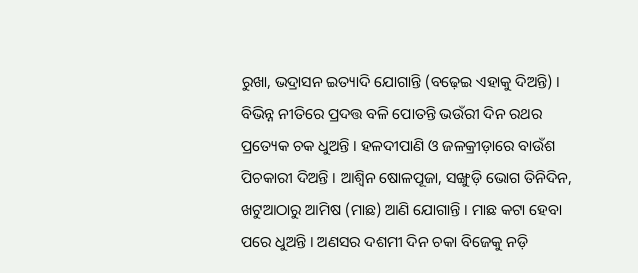ରୁଖା, ଭଦ୍ରାସନ ଇତ୍ୟାଦି ଯୋଗାନ୍ତି (ବଢ଼େଇ ଏହାକୁ ଦିଅନ୍ତି) । ବିଭିନ୍ନ ନୀତିରେ ପ୍ରଦତ୍ତ ବଳି ପୋତନ୍ତି ଭଉଁରୀ ଦିନ ରଥର ପ୍ରତ୍ୟେକ ଚକ ଧୁଅନ୍ତି । ହଳଦୀପାଣି ଓ ଜଳକ୍ରୀଡ଼ାରେ ବାଉଁଶ ପିଚକାରୀ ଦିଅନ୍ତି । ଆଶ୍ୱିନ ଷୋଳପୂଜା, ସଙ୍ଖୁଡ଼ି ଭୋଗ ତିନିଦିନ, ଖଟୁଆଠାରୁ ଆମିଷ (ମାଛ) ଆଣି ଯୋଗାନ୍ତି । ମାଛ କଟା ହେବା ପରେ ଧୁଅନ୍ତି । ଅଣସର ଦଶମୀ ଦିନ ଚକା ବିଜେକୁ ନଡ଼ି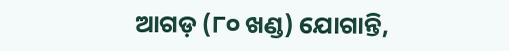ଆଗଡ଼ (୮୦ ଖଣ୍ଡ) ଯୋଗାନ୍ତି,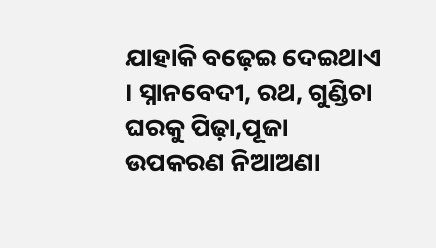ଯାହାକି ବଢ଼େଇ ଦେଇଥାଏ । ସ୍ନାନବେଦୀ, ରଥ, ଗୁଣ୍ଡିଚା ଘରକୁ ପିଢ଼ା,ପୂଜା ଉପକରଣ ନିଆଅଣା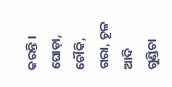କରନ୍ତି । ଘୋଡ଼ା, ଚୌକି, ଗରା, ଚୂଳ ଆଦି ଗୁଣ୍ଡିଚା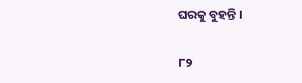ଘରକୁ ବୁହନ୍ତି ।

୮୨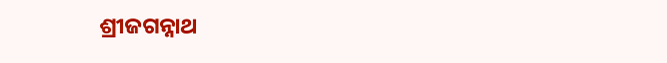ଶ୍ରୀଜଗନ୍ନାଥ